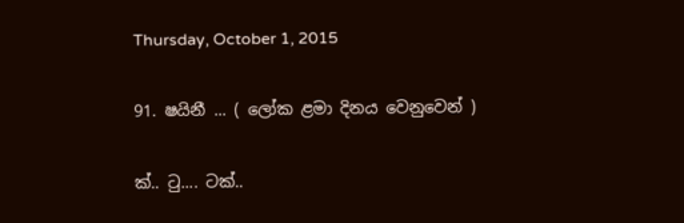Thursday, October 1, 2015

91. ෂයිනී ... ( ලෝක ළමා දිනය වෙනුවෙන් )

ක්.. ටු.... ටක්..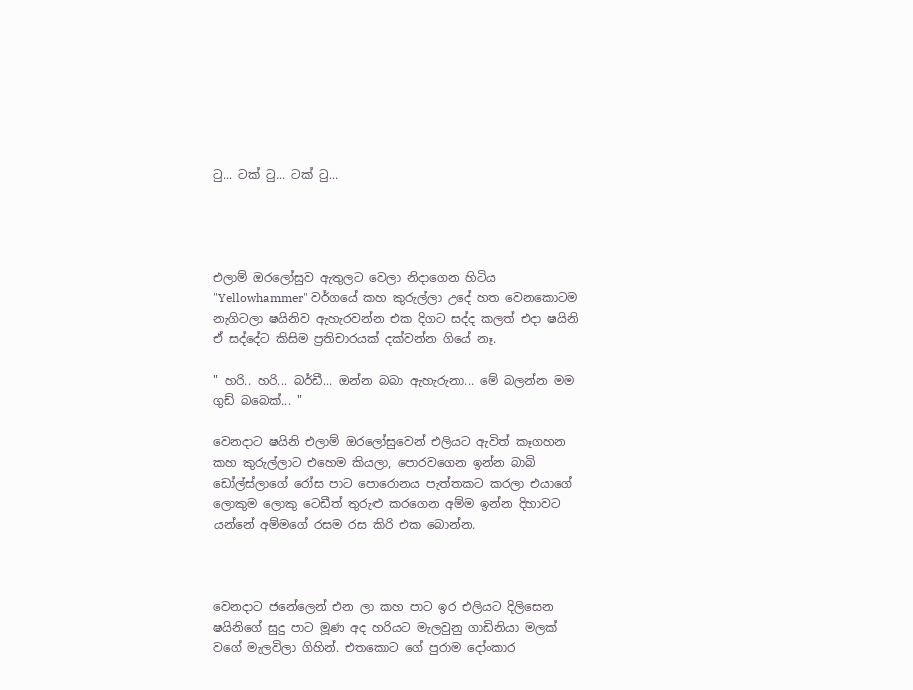ටු... ටක් ටු... ටක් ටු...




එලාම් ඔරලෝසුව ඇතුලට වෙලා නිදාගෙන හිටිය "Yellowhammer" වර්ගයේ කහ කුරුල්ලා උදේ හත වෙනකොටම නැගිටලා ෂයිනිව ඇහැරවන්න එක දිගට සද්ද කලත් එදා ෂයිනි ඒ සද්දේට කිසිම ප්‍රතිචාරයක් දක්වන්න ගියේ නෑ.

" හරි.. හරි... බර්ඩී... ඔන්න බබා ඇහැරුනා... මේ බලන්න මම ගුඩ් බබෙක්... "

වෙනදාට ෂයිනි එලාම් ඔරලෝසුවෙන් එලියට ඇවිත් කෑගහන කහ කුරුල්ලාට එහෙම කියලා, පොරවගෙන ඉන්න බාබි ඩෝල්ස්ලාගේ රෝස පාට පොරොනය පැත්තකට කරලා එයාගේ ලොකුම ලොකු ටෙඩීත් තුරුළු කරගෙන අම්ම ඉන්න දිහාවට යන්නේ අම්මගේ රසම රස කිරි එක බොන්න.



වෙනදාට ජනේලෙන් එන ලා කහ පාට ඉර එලියට දිලිසෙන ෂයිනිගේ සුදු පාට මූණ අද හරියට මැලවුනු ගාඩිනියා මලක් වගේ මැලවිලා ගිහින්. එතකොට ගේ පුරාම දෝංකාර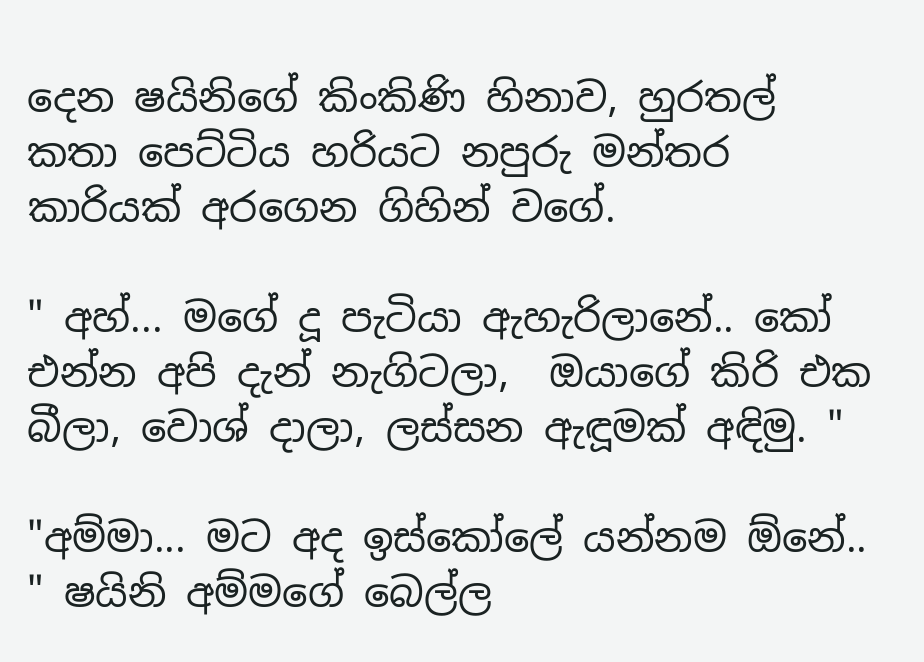දෙන ෂයිනිගේ කිංකිණි හිනාව, හුරතල් කතා පෙට්ටිය හරියට නපුරු මන්තර කාරියක් අරගෙන ගිහින් වගේ.

" අහ්... මගේ දූ පැටියා ඇහැරිලානේ.. කෝ එන්න අපි දැන් නැගිටලා,  ඔයාගේ කිරි එක බීලා, වොශ් දාලා, ලස්සන ඇඳූමක් අඳිමු. "

"අම්මා... මට අද ඉස්කෝලේ යන්නම ඕනේ.. " ෂයිනි අම්මගේ බෙල්ල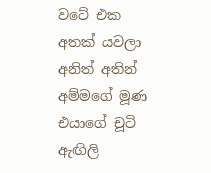වටේ එක අතක් යවලා අනිත් අතින් අම්මගේ මූණ එයාගේ චූටි ඇඟිලි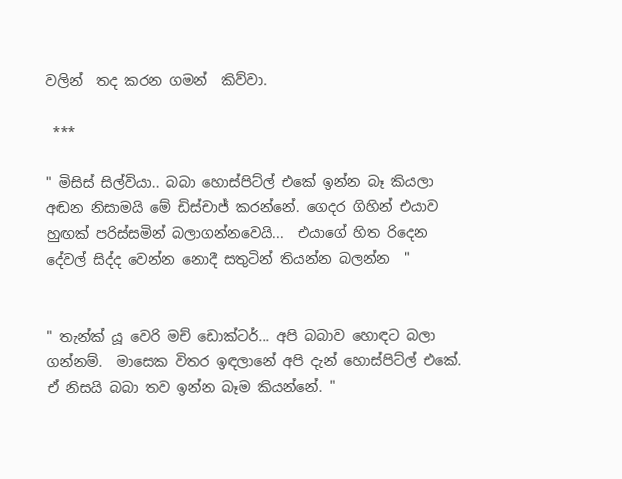වලින්  තද කරන ගමන්  කිව්වා.

 ***

" මිසිස් සිල්වියා.. බබා හොස්පිට්ල් එකේ ඉන්න බෑ කියලා අඬන නිසාමයි මේ ඩිස්චාජ් කරන්නේ. ගෙදර ගිහින් එයාව හුඟක් පරිස්සමින් බලාගන්නවෙයි...  එයාගේ හිත රිදෙන දේවල් සිද්ද වෙන්න නොදී සතුටින් තියන්න බලන්න  "


" තැන්ක් යූ වෙරි මච් ඩොක්ටර්... අපි බබාව හොඳට බලා ගන්නම්.  මාසෙක විතර ඉඳලානේ අපි දැන් හොස්පිට්ල් එකේ. ඒ නිසයි බබා තව ඉන්න බෑම කියන්නේ. "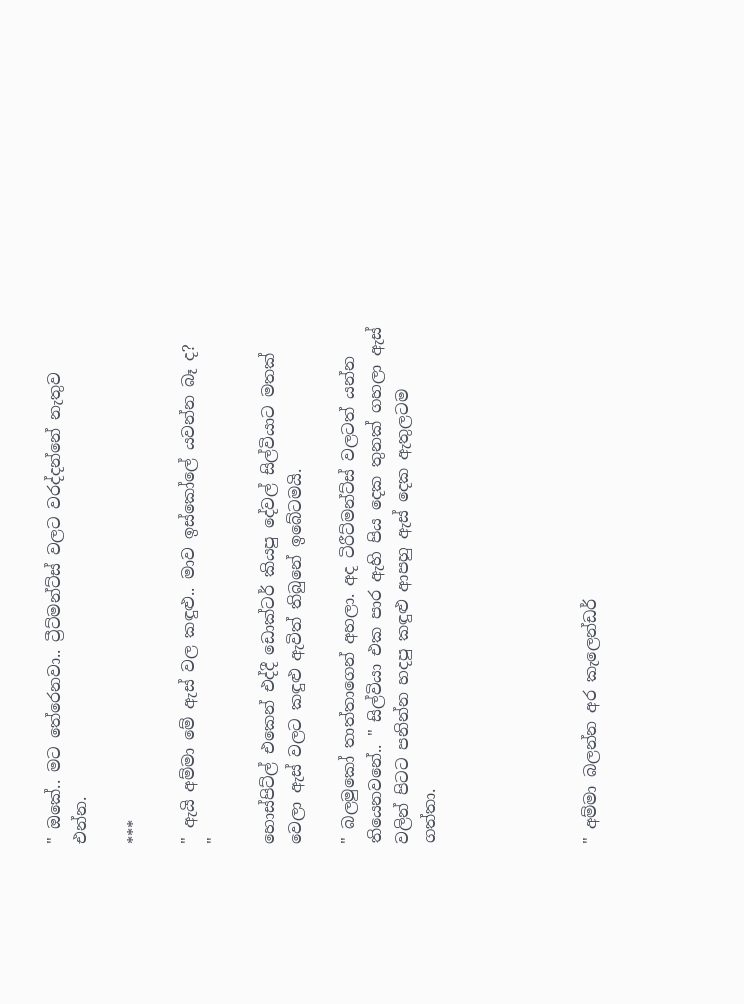" ඔකේ.. මට තේරෙනවා.. ට්‍රීට්මන්ට්ස් වලට වරද්දන්නේ නැතුව එන්න.

***

" ඇයි අම්මා මේ ඇස් වල කඳුළු.. මාව ඉස්කෝලේ යවන්න බෑ ද?  "

හොස්පිට්ල් එකෙන් එද්දී ඩොක්ටර් කියපු දේවල් සිල්වියාට මතක් වෙලා ඇස් වලට කඳුළු ඇවිත් තිබුනේ ඉබේටමයි.

" බලමුකෝ තාත්තාගෙන් අහලා. අද ටිරීට්මන්ට්ස් වලටත් යන්න තියෙනවනේ.. " සිල්වියා එක පාර ඇහි පිය දෙක තුනක් ගහලා ඇස් වලින් පිටට පනින්න හදපු කඳුළු ආපහු ඇස් දෙක ඇතුලටම ගත්තා.





" අම්මා බලන්න අර කැලෙන්ඩර්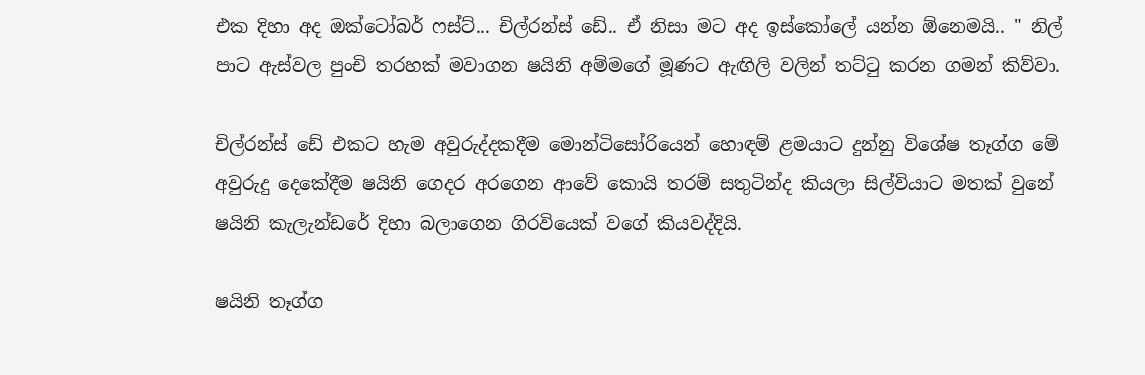එක දිහා අද ඔක්ටෝබර් ෆස්ට්... චිල්රන්ස් ඩේ.. ඒ නිසා මට අද ඉස්කෝලේ යන්න ඕනෙමයි.. " නිල් පාට ඇස්වල පුංචි තරහක් මවාගන ෂයිනි අම්මගේ මූණට ඇඟිලි වලින් තට්ටු කරන ගමන් කිව්වා.

චිල්රන්ස් ඩේ එකට හැම අවුරුද්දකදීම මොන්ටිසෝරියෙන් හොඳම් ළමයාට දුන්නු විශේෂ තෑග්ග මේ අවුරුදු දෙකේදීම ෂයිනි ගෙදර අරගෙන ආවේ කොයි තරම් සතුටින්ද කියලා සිල්වියාට මතක් වුනේ ෂයිනි කැලැන්ඩරේ දිහා බලාගෙන ගිරවියෙක් වගේ කියවද්දියි.

ෂයිනි තෑග්ග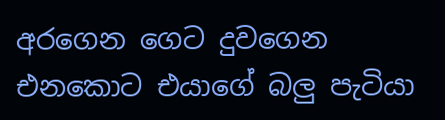අරගෙන ගෙට දුවගෙන එනකොට එයාගේ බලු පැටියා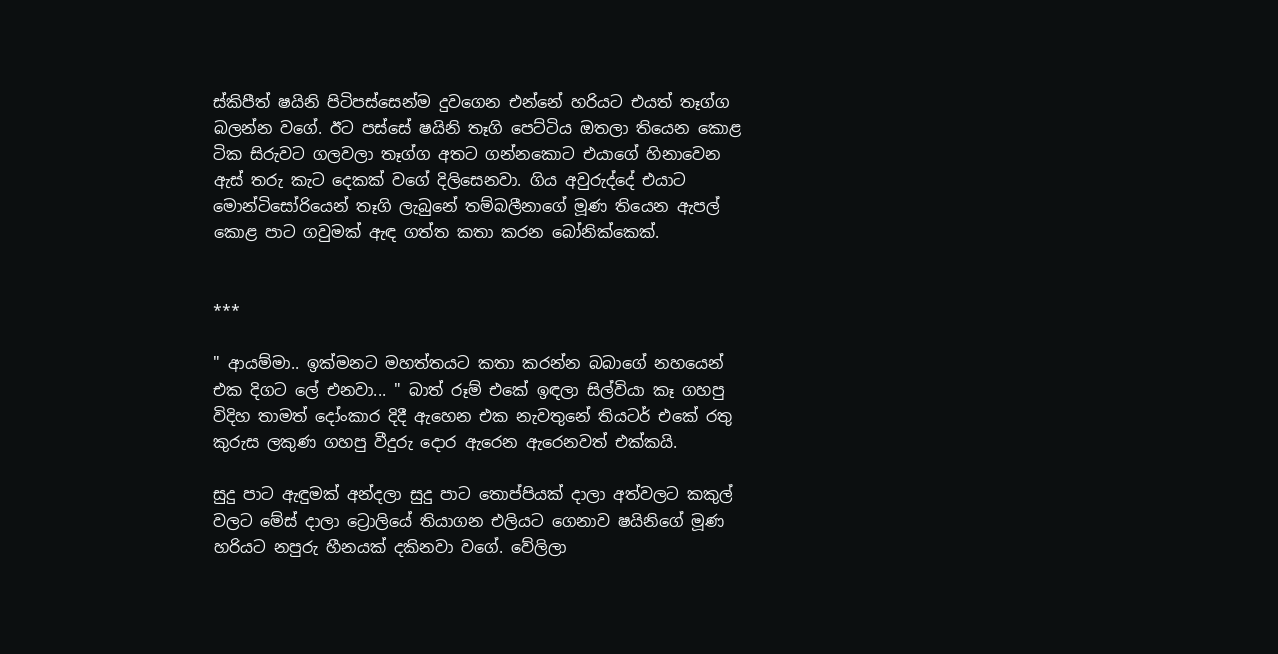ස්කිපීත් ෂයිනි පිටිපස්සෙන්ම දුවගෙන එන්නේ හරියට එයත් තෑග්ග බලන්න වගේ. ඊට පස්සේ ෂයිනි තෑගි පෙට්ටිය ඔතලා තියෙන කොළ ටික සිරුවට ගලවලා තෑග්ග අතට ගන්නකොට එයාගේ හිනාවෙන ඇස් තරු කැට දෙකක් වගේ දිලිසෙනවා. ගිය අවුරුද්දේ එයාට මොන්ටිසෝරියෙන් තෑගි ලැබුනේ තම්බලීනාගේ මූණ තියෙන ඇපල් කොළ පාට ගවුමක් ඇඳ ගත්ත කතා කරන බෝනික්කෙක්.


***

" ආයම්මා.. ඉක්මනට මහත්තයට කතා කරන්න බබාගේ නහයෙන් එක දිගට ලේ එනවා... " බාත් රූම් එකේ ඉඳලා සිල්වියා කෑ ගහපු විදිහ තාමත් දෝංකාර දිදී ඇහෙන එක නැවතුනේ තියටර් එකේ රතු කුරුස ලකුණ ගහපු වීදුරු දොර ඇරෙන ඇරෙනවත් එක්කයි.

සුදු පාට ඇඳුමක් අන්දලා සුදු පාට තොප්පියක් දාලා අත්වලට කකුල් වලට මේස් දාලා ට්‍රොලියේ තියාගන එලියට ගෙනාව ෂයිනිගේ මූණ හරියට නපුරු හීනයක් දකිනවා වගේ. වේලිලා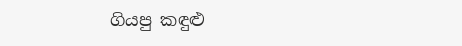ගියපු කඳුළු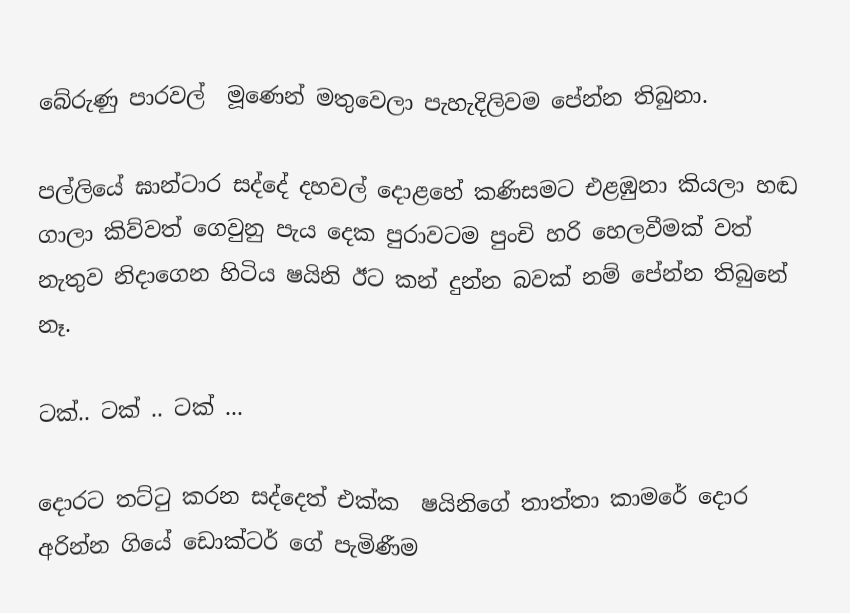බේරුණු පාරවල්  මූණෙන් මතුවෙලා පැහැදිලිවම පේන්න තිබුනා.

පල්ලියේ ඝාන්ටාර සද්දේ දහවල් දොළහේ කණිසමට එළඹුනා කියලා හඬ ගාලා කිව්වත් ගෙවුනු පැය දෙක පුරාවටම පුංචි හරි හෙලවීමක් වත් නැතුව නිදාගෙන හිටිය ෂයිනි ඊට කන් දුන්න බවක් නම් පේන්න තිබුනේ නෑ.

ටක්.. ටක් .. ටක් ...

දොරට තට්ටු කරන සද්දෙත් එක්ක  ෂයිනිගේ තාත්තා කාමරේ දොර අරින්න ගියේ ඩොක්ටර් ගේ පැමිණීම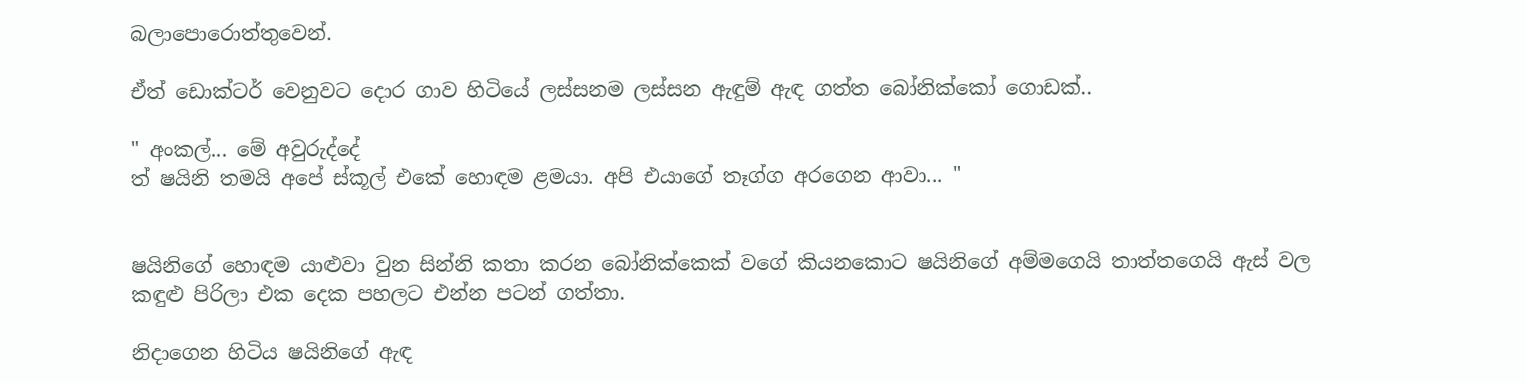බලාපොරොත්තුවෙන්.

ඒත් ඩොක්ටර් වෙනුවට දොර ගාව හිටියේ ලස්සනම ලස්සන ඇඳුම් ඇඳ ගත්ත බෝනික්කෝ ගොඩක්..

" අංකල්... මේ අවුරුද්දේ
ත් ෂයිනි තමයි අපේ ස්කූල් එකේ හොඳම ළමයා. අපි එයාගේ තෑග්ග අරගෙන ආවා... "


ෂයිනිගේ හොඳම යාළුවා වුන සින්නි කතා කරන බෝනික්කෙක් වගේ කියනකොට ෂයිනිගේ අම්මගෙයි තාත්තගෙයි ඇස් වල කඳුළු පිරිලා එක දෙක පහලට එන්න පටන් ගත්තා.

නිදාගෙන හිටිය ෂයිනිගේ ඇඳ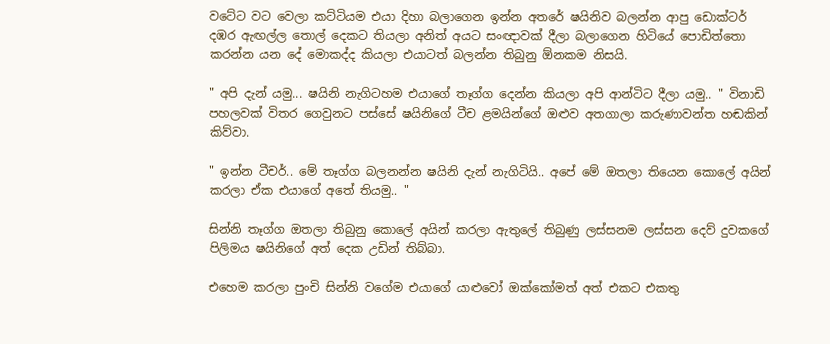වටේට වට වෙලා කට්ටියම එයා දිහා බලාගෙන ඉන්න අතරේ ෂයිනිව බලන්න ආපු ඩොක්ටර් දඹර ඇඟල්ල තොල් දෙකට තියලා අනිත් අයට සංඥාවක් දීලා බලාගෙන හිටියේ පොඩිත්තො කරන්න යන දේ මොකද්ද කියලා එයාටත් බලන්න තිබුනු ඕනකම නිසයි.

" අපි දැන් යමු... ෂයිනි නැගිටහම එයාගේ තෑග්ග දෙන්න කියලා අපි ආන්ටිට දීලා යමු.. " විනාඩි පහලවක් විතර ගෙවුනට පස්සේ ෂයිනිගේ ටීච ළමයින්ගේ ඔළුව අතගාලා කරුණාවන්ත හඬකින් කිව්වා.

" ඉන්න ටීචර්.. මේ තෑග්ග බලනන්න ෂයිනි දැන් නැගිටියි.. අපේ මේ ඔතලා තියෙන කොලේ අයින් කරලා ඒක එයාගේ අතේ තියමු.. "

සින්නි තෑග්ග ඔතලා තිබුනු කොලේ අයින් කරලා ඇතුලේ තිබුණු ලස්සනම ලස්සන දෙව් දුවකගේ පිලිමය ෂයිනිගේ අත් දෙක උඩින් තිබ්බා.

එහෙම කරලා පුංචි සින්නි වගේම එයාගේ යාළුවෝ ඔක්කෝමත් අත් එකට එකතු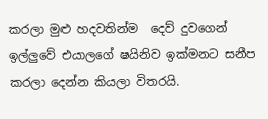කරලා මුළු හදවතින්ම  දෙව් දුවගෙන් ඉල්ලුවේ එයාලගේ ෂයිනිව ඉක්මනට සනීප කරලා දෙන්න කියලා විතරයි.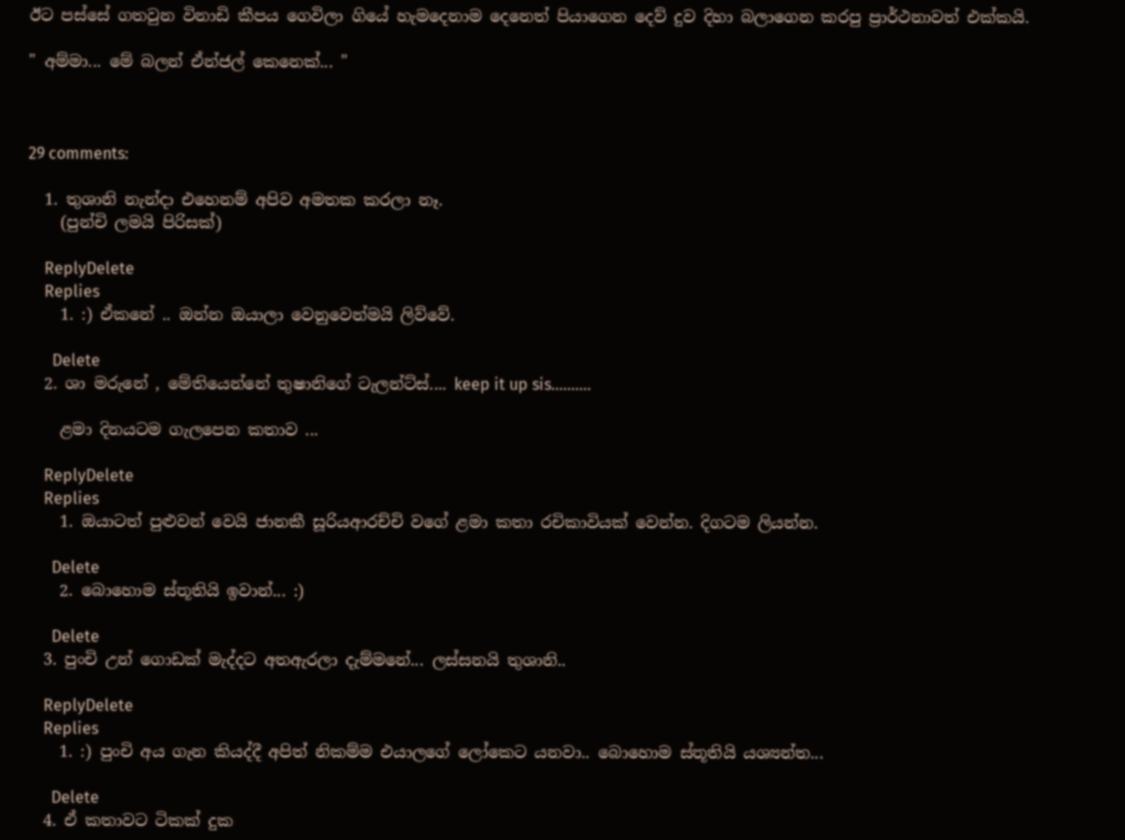ඊට පස්සේ ගතවුන විනාඩි කීපය ගෙවිලා ගියේ හැමදෙනාම දෙනෙත් පියාගෙන දෙව් දුව දිහා බලාගෙන කරපු ප්‍රාර්ථනාවත් එක්කයි.

" අම්මා... මේ බලන් ඒන්ජල් කෙනෙක්... "



29 comments:

  1. තුශානි නැන්දා එහෙනම් අපිව අමතක කරලා නෑ.
    (පුන්චි ලමයි පිරිසක්)

    ReplyDelete
    Replies
    1. :) ඒකනේ .. ඔන්න ඔයාලා වෙනුවෙන්මයි ලිව්වේ.

      Delete
  2. ශා මරුනේ , මේතියෙන්නේ තුෂානිගේ ටැලන්ට්ස්.... keep it up sis..........

    ළමා දිනයටම ගැලපෙන කතාව ...

    ReplyDelete
    Replies
    1. ඔයාටත් පුළුවන් වෙයි ජානකී සූරියආරච්චි වගේ ළමා කතා රචිකාවියක් වෙන්න. දිගටම ලියන්න.

      Delete
    2. බොහොම ස්තූතියි ඉවාන්... :)

      Delete
  3. පුංචි උන් ගොඩක් මැද්දට අතඇරලා දැම්මනේ... ලස්සනයි තුශානි..

    ReplyDelete
    Replies
    1. :) පුංචි අය ගැන කියද්දී අපිත් නිකම්ම එයාලගේ ලෝකෙට යනවා.. බොහොම ස්තූතියි යශ්‍යන්ත...

      Delete
  4. ඒ කතාවට ටිකක් දුක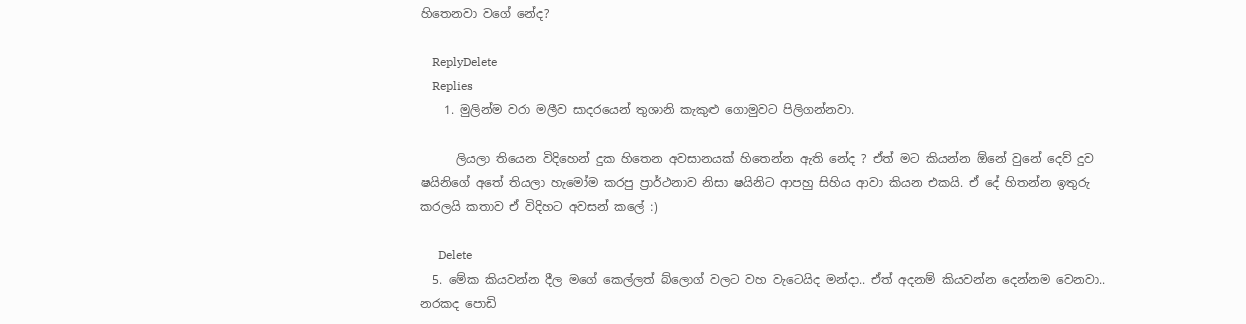හිතෙනවා වගේ නේද?

    ReplyDelete
    Replies
    1. මුලින්ම වරා මලීව සාදරයෙන් තුශානි කැකුළු ගොමුවට පිලිගන්නවා.

      ලියලා තියෙන විදිහෙන් දුක හිතෙන අවසානයක් හිතෙන්න ඇති නේද ? ඒත් මට කියන්න ඕනේ වුනේ දෙව් දුව ෂයිනිගේ අතේ තියලා හැමෝම කරපු ප්‍රාර්ථනාව නිසා ෂයිනිට ආපහු සිහිය ආවා කියන එකයි. ඒ දේ හිතන්න ඉතුරු කරලයි කතාව ඒ විදිහට අවසන් කලේ :)

      Delete
  5. මේක කියවන්න දීල මගේ කෙල්ලත් බ්ලොග් වලට වහ වැටෙයිද මන්දා.. ඒත් අදනම් කියවන්න දෙන්නම වෙනවා.. නරකද පොඩි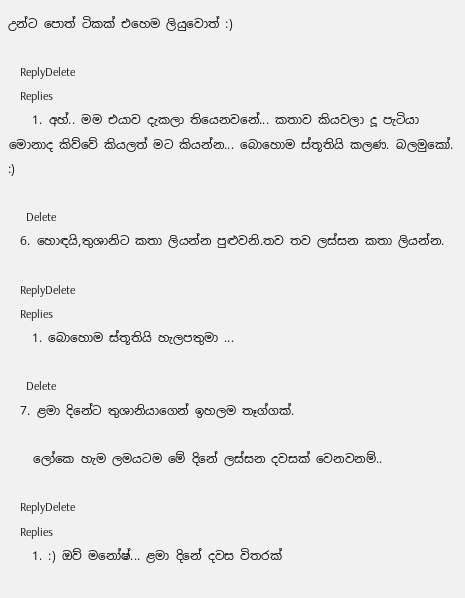උන්ට පොත් ටිකක් එහෙම ලියුවොත් :)

    ReplyDelete
    Replies
    1. අහ්.. මම එයාව දැකලා තියෙනවනේ... කතාව කියවලා දූ පැටියා මොනාද කිව්වේ කියලත් මට කියන්න... බොහොම ස්තූතියි කලණ. බලමුකෝ. :)

      Delete
  6. හොඳයි,තුශානිට කතා ලියන්න පුළුවනි.තව තව ලස්සන කතා ලියන්න.

    ReplyDelete
    Replies
    1. බොහොම ස්තූතියි හැලපතුමා ...

      Delete
  7. ළමා දිනේට තුශානියාගෙන් ඉහලම තෑග්ගක්.

    ලෝකෙ හැම ලමයටම මේ දිනේ ලස්සන දවසක් වෙනවනම්..

    ReplyDelete
    Replies
    1. :) ඔව් මනෝෂ්... ළමා දිනේ දවස විතරක්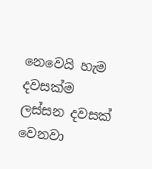නෙවෙයි හැම දවසක්ම ලස්සන දවසක් වෙනවා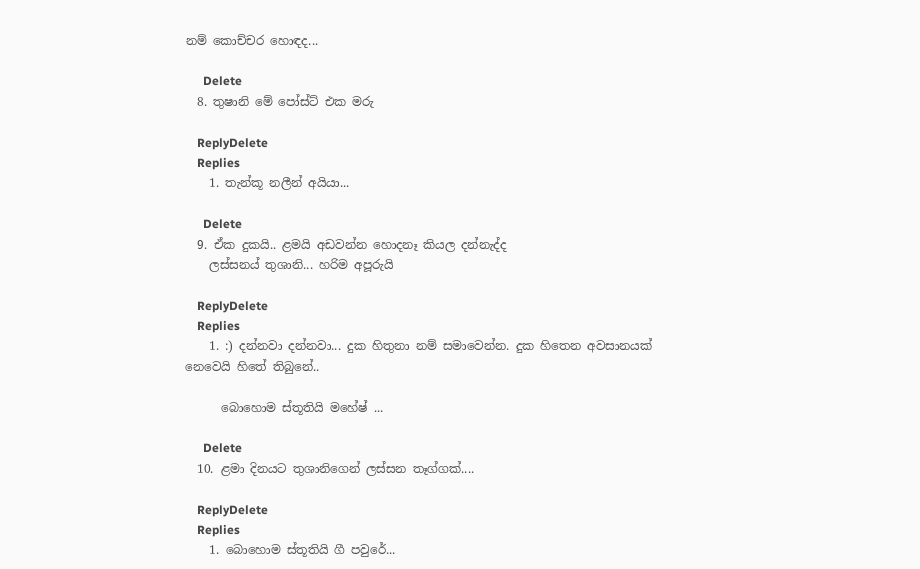නම් කොච්චර හොඳද...

      Delete
  8. තුෂානි මේ පෝස්ට් එක මරු

    ReplyDelete
    Replies
    1. තැන්කූ නලීන් අයියා...

      Delete
  9. ඒක දුකයි.. ළමයි අඩවන්න හොදනෑ කියල දන්නැද්ද
    ලස්සනය් තුශානි... හරිම අපූරුයි

    ReplyDelete
    Replies
    1. :) දන්නවා දන්නවා... දුක හිතුනා නම් සමාවෙන්න. දුක හිතෙන අවසානයක් නෙවෙයි හිතේ තිබුනේ..

      බොහොම ස්තූතියි මහේෂ් ...

      Delete
  10. ළමා දිනයට තුශානිගෙන් ලස්සන තෑග්ගක්....

    ReplyDelete
    Replies
    1. බොහොම ස්තූතියි ගී පවුරේ...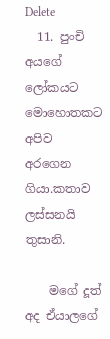Delete
  11. පුංචි අයගේ ලෝකයට මොහොතකට අපිව අරගෙන ගියා.කතාව ලස්සනයි තුසානි.

    මගේ දූත් අද ඒයාලගේ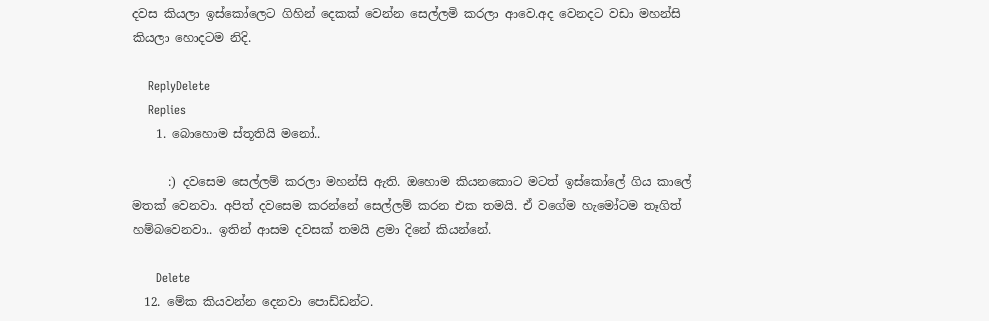දවස කියලා ඉස්කෝලෙට ගිහින් දෙකක් වෙන්න සෙල්ලමි කරලා ආවෙ.අද වෙනදට වඩා මහන්සි කියලා හොදටම නිදි.

    ReplyDelete
    Replies
    1. බොහොම ස්තූතියි මනෝ..

      :) දවසෙම සෙල්ලම් කරලා මහන්සි ඇති. ඔහොම කියනකොට මටත් ඉස්කෝලේ ගිය කාලේ මතක් වෙනවා. අපිත් දවසෙම කරන්නේ සෙල්ලම් කරන එක තමයි. ඒ වගේම හැමෝටම තෑගිත් හම්බවෙනවා.. ඉතින් ආසම දවසක් තමයි ළමා දිනේ කියන්නේ.

      Delete
  12. මේක කියවන්න දෙනවා පොඩ්ඩන්ට.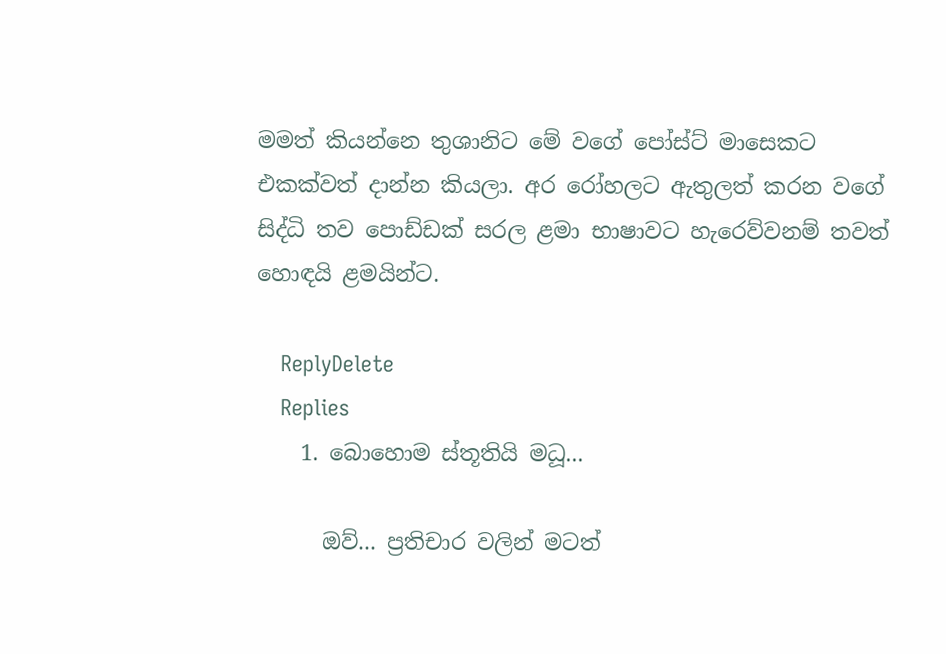මමත් කියන්නෙ තුශානිට මේ වගේ පෝස්ට් මාසෙකට එකක්වත් දාන්න කියලා. අර රෝහලට ඇතුලත් කරන වගේ සිද්ධි තව පොඩ්ඩක් සරල ළමා භාෂාවට හැරෙව්වනම් තවත් හොඳයි ළමයින්ට.

    ReplyDelete
    Replies
    1. බොහොම ස්තූතියි මධූ...

      ඔව්... ප්‍රතිචාර වලින් මටත්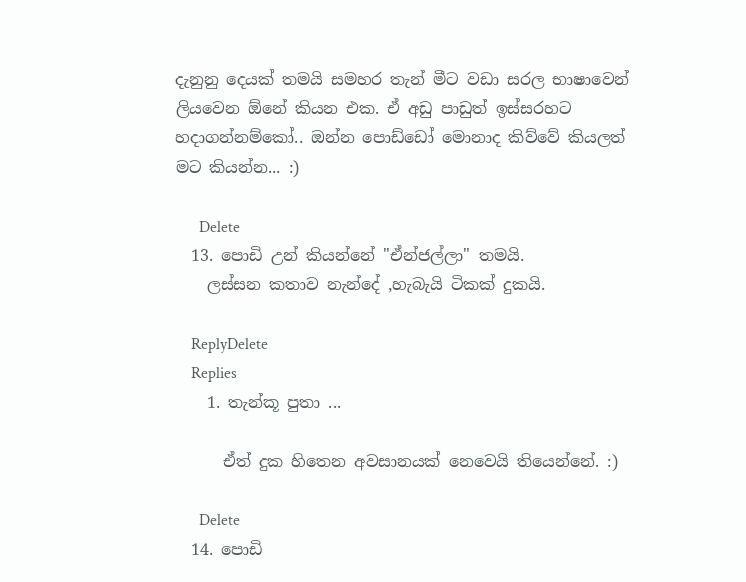දැනුනු දෙයක් තමයි සමහර තැන් මීට වඩා සරල භාෂාවෙන් ලියවෙන ඕනේ කියන එක. ඒ අඩු පාඩුත් ඉස්සරහට හදාගන්නම්කෝ.. ඔන්න පොඩ්ඩෝ මොනාද කිව්වේ කියලත් මට කියන්න... :)

      Delete
  13. පොඩි උන් කියන්නේ "ඒන්ජල්ලා" තමයි.
    ලස්සන කතාව නැන්දේ ,හැබැයි ටිකක් දුකයි.

    ReplyDelete
    Replies
    1. තැන්කූ පුතා ...

      ඒත් දුක හිතෙන අවසානයක් නෙවෙයි තියෙන්නේ. :)

      Delete
  14. පොඩි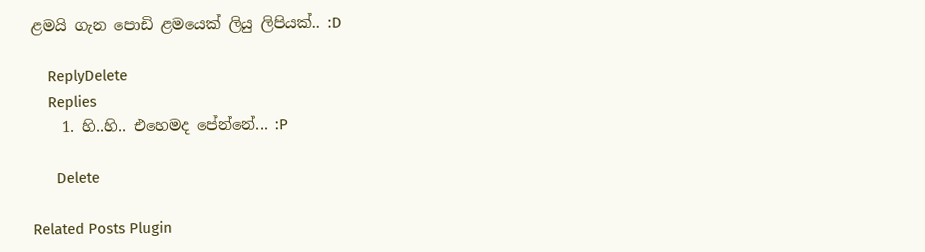ළමයි ගැන පොඩි ළමයෙක් ලියු ලිපියක්.. :D

    ReplyDelete
    Replies
    1. හි..හි.. එහෙමද පේන්නේ... :P

      Delete

Related Posts Plugin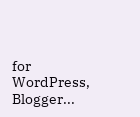for WordPress, Blogger...